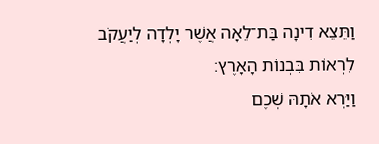וַתֵּצֵא דִינָה בַּת־לֵאָה אֲשֶׁר יָלְדָה לְיַעֲקֹב לִרְאוֹת בִּבְנוֹת הָאָרֶץ׃
וַיַּרְא אֹתָהּ שְׁכֶם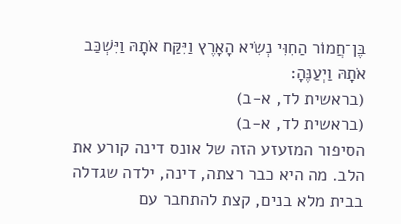בֶּן־חֲמוֹר הַחִוִּי נְשִׂיא הָאָרֶץ וַיִּקַּח אֹתָהּ וַיִּשְׁכַּב אֹתָהּ וַיְעַנֶּהָ׃
(בראשית לד, א-ב)
(בראשית לד, א-ב)
הסיפור המזעזע הזה של אונס דינה קורע את הלב. מה היא כבר רצתה, דינה, ילדה שגדלה בבית מלא בנים, קצת להתחבר עם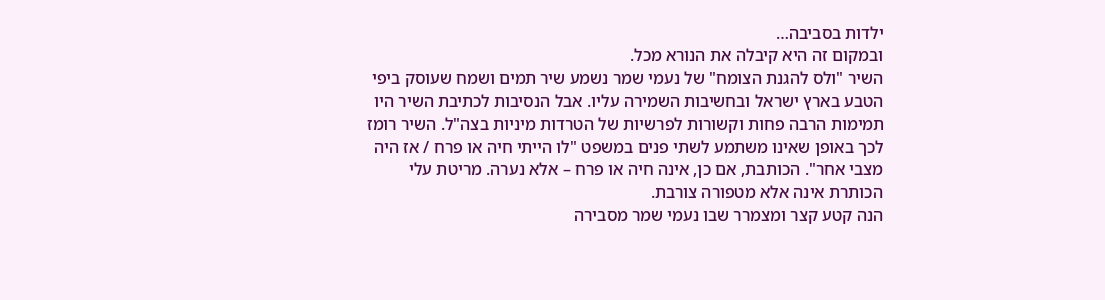ילדות בסביבה…
ובמקום זה היא קיבלה את הנורא מכל.
השיר "ולס להגנת הצומח" של נעמי שמר נשמע שיר תמים ושמח שעוסק ביפי הטבע בארץ ישראל ובחשיבות השמירה עליו. אבל הנסיבות לכתיבת השיר היו תמימות הרבה פחות וקשורות לפרשיות של הטרדות מיניות בצה"ל. השיר רומז לכך באופן שאינו משתמע לשתי פנים במשפט "לו הייתי חיה או פרח / אז היה מצבי אחר". הכותבת, אם כן, אינה חיה או פרח – אלא נערה. מריטת עלי הכותרת אינה אלא מטפורה צורבת.
הנה קטע קצר ומצמרר שבו נעמי שמר מסבירה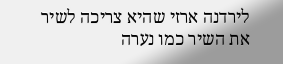לירדנה ארזי שהיא צריכה לשיר את השיר כמו נערה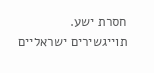חסרת ישע.
תוייגשירים ישראליים